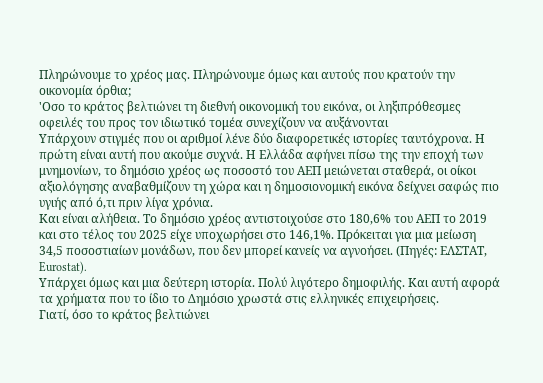Πληρώνουμε το χρέος μας. Πληρώνουμε όμως και αυτούς που κρατούν την οικονομία όρθια;
'Οσο το κράτος βελτιώνει τη διεθνή οικονομική του εικόνα, οι ληξιπρόθεσμες οφειλές του προς τον ιδιωτικό τομέα συνεχίζουν να αυξάνονται
Υπάρχουν στιγμές που οι αριθμοί λένε δύο διαφορετικές ιστορίες ταυτόχρονα. Η πρώτη είναι αυτή που ακούμε συχνά. Η Ελλάδα αφήνει πίσω της την εποχή των μνημονίων, το δημόσιο χρέος ως ποσοστό του ΑΕΠ μειώνεται σταθερά, οι οίκοι αξιολόγησης αναβαθμίζουν τη χώρα και η δημοσιονομική εικόνα δείχνει σαφώς πιο υγιής από ό,τι πριν λίγα χρόνια.
Και είναι αλήθεια. Το δημόσιο χρέος αντιστοιχούσε στο 180,6% του ΑΕΠ το 2019 και στο τέλος του 2025 είχε υποχωρήσει στο 146,1%. Πρόκειται για μια μείωση 34,5 ποσοστιαίων μονάδων, που δεν μπορεί κανείς να αγνοήσει. (Πηγές: ΕΛΣΤΑΤ, Eurostat).
Υπάρχει όμως και μια δεύτερη ιστορία. Πολύ λιγότερο δημοφιλής. Και αυτή αφορά τα χρήματα που το ίδιο το Δημόσιο χρωστά στις ελληνικές επιχειρήσεις.
Γιατί, όσο το κράτος βελτιώνει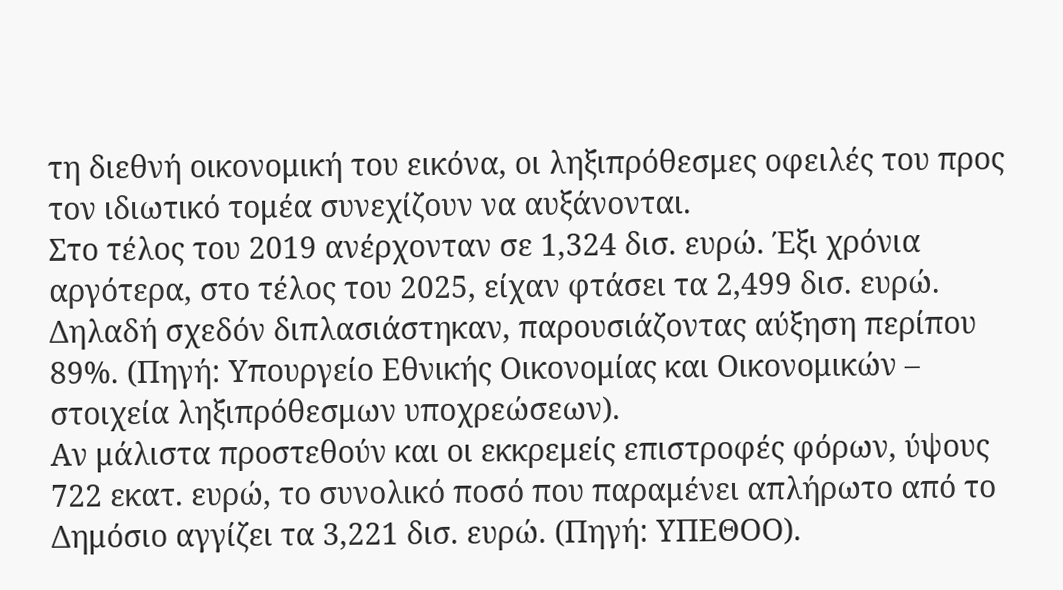τη διεθνή οικονομική του εικόνα, οι ληξιπρόθεσμες οφειλές του προς τον ιδιωτικό τομέα συνεχίζουν να αυξάνονται.
Στο τέλος του 2019 ανέρχονταν σε 1,324 δισ. ευρώ. Έξι χρόνια αργότερα, στο τέλος του 2025, είχαν φτάσει τα 2,499 δισ. ευρώ. Δηλαδή σχεδόν διπλασιάστηκαν, παρουσιάζοντας αύξηση περίπου 89%. (Πηγή: Υπουργείο Εθνικής Οικονομίας και Οικονομικών – στοιχεία ληξιπρόθεσμων υποχρεώσεων).
Αν μάλιστα προστεθούν και οι εκκρεμείς επιστροφές φόρων, ύψους 722 εκατ. ευρώ, το συνολικό ποσό που παραμένει απλήρωτο από το Δημόσιο αγγίζει τα 3,221 δισ. ευρώ. (Πηγή: ΥΠΕΘΟΟ).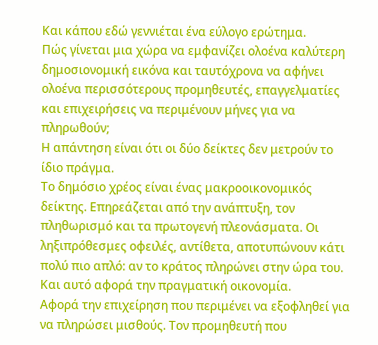Και κάπου εδώ γεννιέται ένα εύλογο ερώτημα.
Πώς γίνεται μια χώρα να εμφανίζει ολοένα καλύτερη δημοσιονομική εικόνα και ταυτόχρονα να αφήνει ολοένα περισσότερους προμηθευτές, επαγγελματίες και επιχειρήσεις να περιμένουν μήνες για να πληρωθούν;
Η απάντηση είναι ότι οι δύο δείκτες δεν μετρούν το ίδιο πράγμα.
Το δημόσιο χρέος είναι ένας μακροοικονομικός δείκτης. Επηρεάζεται από την ανάπτυξη, τον πληθωρισμό και τα πρωτογενή πλεονάσματα. Οι ληξιπρόθεσμες οφειλές, αντίθετα, αποτυπώνουν κάτι πολύ πιο απλό: αν το κράτος πληρώνει στην ώρα του.
Και αυτό αφορά την πραγματική οικονομία.
Αφορά την επιχείρηση που περιμένει να εξοφληθεί για να πληρώσει μισθούς. Τον προμηθευτή που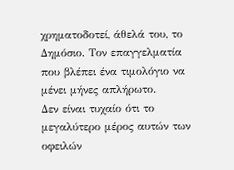χρηματοδοτεί, άθελά του, το Δημόσιο. Τον επαγγελματία που βλέπει ένα τιμολόγιο να μένει μήνες απλήρωτο.
Δεν είναι τυχαίο ότι το μεγαλύτερο μέρος αυτών των οφειλών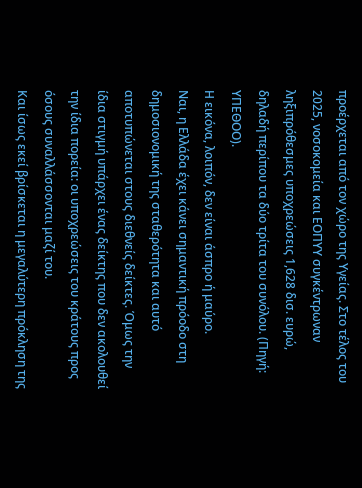προέρχεται από τον χώρο της Υγείας. Στο τέλος του 2025, νοσοκομεία και ΕΟΠΥΥ συγκέντρωναν ληξιπρόθεσμες υποχρεώσεις 1,628 δισ. ευρώ, δηλαδή περίπου τα δύο τρίτα του συνόλου. (Πηγή: ΥΠΕΘΟΟ).
Η εικόνα, λοιπόν, δεν είναι άσπρο ή μαύρο.
Ναι, η Ελλάδα έχει κάνει σημαντική πρόοδο στη δημοσιονομική της σταθερότητα και αυτό αποτυπώνεται στους διεθνείς δείκτες. Όμως την ίδια στιγμή υπάρχει ένας δείκτης που δεν ακολουθεί την ίδια πορεία: οι υποχρεώσεις του κράτους προς όσους συναλλάσσονται μαζί του.
Και ίσως εκεί βρίσκεται η μεγαλύτερη πρόκληση της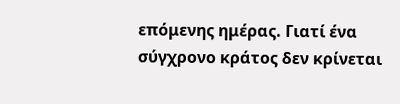επόμενης ημέρας. Γιατί ένα σύγχρονο κράτος δεν κρίνεται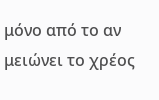μόνο από το αν μειώνει το χρέος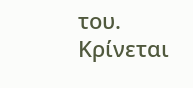του.
Κρίνεται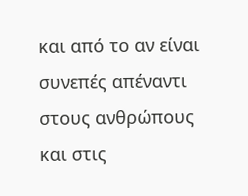και από το αν είναι συνεπές απέναντι στους ανθρώπους και στις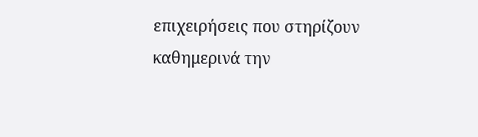επιχειρήσεις που στηρίζουν καθημερινά την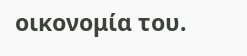οικονομία του.